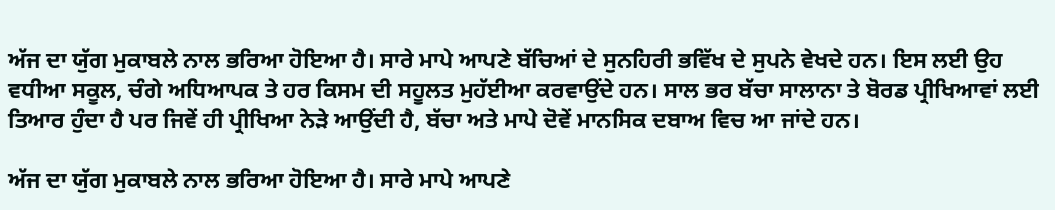ਅੱਜ ਦਾ ਯੁੱਗ ਮੁਕਾਬਲੇ ਨਾਲ ਭਰਿਆ ਹੋਇਆ ਹੈ। ਸਾਰੇ ਮਾਪੇ ਆਪਣੇ ਬੱਚਿਆਂ ਦੇ ਸੁਨਹਿਰੀ ਭਵਿੱਖ ਦੇ ਸੁਪਨੇ ਵੇਖਦੇ ਹਨ। ਇਸ ਲਈ ਉਹ ਵਧੀਆ ਸਕੂਲ, ਚੰਗੇ ਅਧਿਆਪਕ ਤੇ ਹਰ ਕਿਸਮ ਦੀ ਸਹੂਲਤ ਮੁਹੱਈਆ ਕਰਵਾਉਂਦੇ ਹਨ। ਸਾਲ ਭਰ ਬੱਚਾ ਸਾਲਾਨਾ ਤੇ ਬੋਰਡ ਪ੍ਰੀਖਿਆਵਾਂ ਲਈ ਤਿਆਰ ਹੁੰਦਾ ਹੈ ਪਰ ਜਿਵੇਂ ਹੀ ਪ੍ਰੀਖਿਆ ਨੇੜੇ ਆਉਂਦੀ ਹੈ, ਬੱਚਾ ਅਤੇ ਮਾਪੇ ਦੋਵੇਂ ਮਾਨਸਿਕ ਦਬਾਅ ਵਿਚ ਆ ਜਾਂਦੇ ਹਨ।

ਅੱਜ ਦਾ ਯੁੱਗ ਮੁਕਾਬਲੇ ਨਾਲ ਭਰਿਆ ਹੋਇਆ ਹੈ। ਸਾਰੇ ਮਾਪੇ ਆਪਣੇ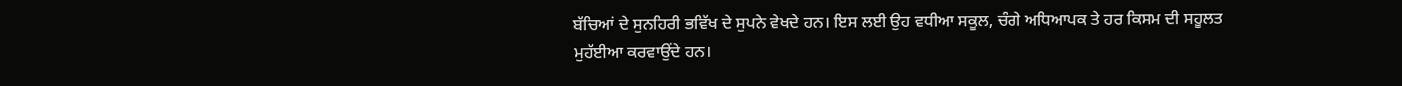ਬੱਚਿਆਂ ਦੇ ਸੁਨਹਿਰੀ ਭਵਿੱਖ ਦੇ ਸੁਪਨੇ ਵੇਖਦੇ ਹਨ। ਇਸ ਲਈ ਉਹ ਵਧੀਆ ਸਕੂਲ, ਚੰਗੇ ਅਧਿਆਪਕ ਤੇ ਹਰ ਕਿਸਮ ਦੀ ਸਹੂਲਤ ਮੁਹੱਈਆ ਕਰਵਾਉਂਦੇ ਹਨ।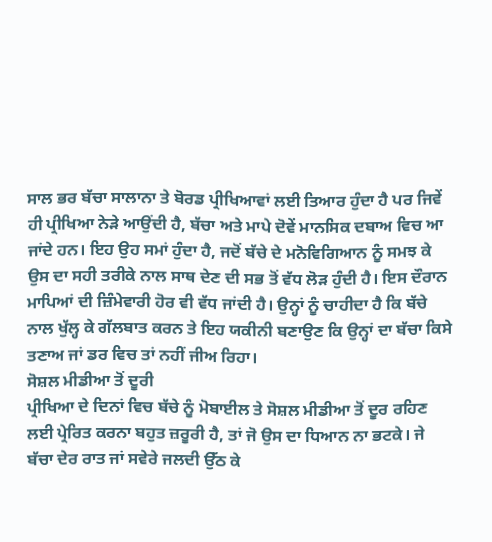ਸਾਲ ਭਰ ਬੱਚਾ ਸਾਲਾਨਾ ਤੇ ਬੋਰਡ ਪ੍ਰੀਖਿਆਵਾਂ ਲਈ ਤਿਆਰ ਹੁੰਦਾ ਹੈ ਪਰ ਜਿਵੇਂ ਹੀ ਪ੍ਰੀਖਿਆ ਨੇੜੇ ਆਉਂਦੀ ਹੈ, ਬੱਚਾ ਅਤੇ ਮਾਪੇ ਦੋਵੇਂ ਮਾਨਸਿਕ ਦਬਾਅ ਵਿਚ ਆ ਜਾਂਦੇ ਹਨ। ਇਹ ਉਹ ਸਮਾਂ ਹੁੰਦਾ ਹੈ, ਜਦੋਂ ਬੱਚੇ ਦੇ ਮਨੋਵਿਗਿਆਨ ਨੂੰ ਸਮਝ ਕੇ ਉਸ ਦਾ ਸਹੀ ਤਰੀਕੇ ਨਾਲ ਸਾਥ ਦੇਣ ਦੀ ਸਭ ਤੋਂ ਵੱਧ ਲੋੜ ਹੁੰਦੀ ਹੈ। ਇਸ ਦੌਰਾਨ ਮਾਪਿਆਂ ਦੀ ਜ਼ਿੰਮੇਵਾਰੀ ਹੋਰ ਵੀ ਵੱਧ ਜਾਂਦੀ ਹੈ। ਉਨ੍ਹਾਂ ਨੂੰ ਚਾਹੀਦਾ ਹੈ ਕਿ ਬੱਚੇ ਨਾਲ ਖੁੱਲ੍ਹ ਕੇ ਗੱਲਬਾਤ ਕਰਨ ਤੇ ਇਹ ਯਕੀਨੀ ਬਣਾਉਣ ਕਿ ਉਨ੍ਹਾਂ ਦਾ ਬੱਚਾ ਕਿਸੇ ਤਣਾਅ ਜਾਂ ਡਰ ਵਿਚ ਤਾਂ ਨਹੀਂ ਜੀਅ ਰਿਹਾ।
ਸੋਸ਼ਲ ਮੀਡੀਆ ਤੋਂ ਦੂਰੀ
ਪ੍ਰੀਖਿਆ ਦੇ ਦਿਨਾਂ ਵਿਚ ਬੱਚੇ ਨੂੰ ਮੋਬਾਈਲ ਤੇ ਸੋਸ਼ਲ ਮੀਡੀਆ ਤੋਂ ਦੂਰ ਰਹਿਣ ਲਈ ਪ੍ਰੇਰਿਤ ਕਰਨਾ ਬਹੁਤ ਜ਼ਰੂਰੀ ਹੈ, ਤਾਂ ਜੋ ਉਸ ਦਾ ਧਿਆਨ ਨਾ ਭਟਕੇ। ਜੇ ਬੱਚਾ ਦੇਰ ਰਾਤ ਜਾਂ ਸਵੇਰੇ ਜਲਦੀ ਉੱਠ ਕੇ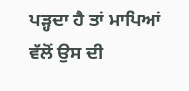ਪੜ੍ਹਦਾ ਹੈ ਤਾਂ ਮਾਪਿਆਂ ਵੱਲੋਂ ਉਸ ਦੀ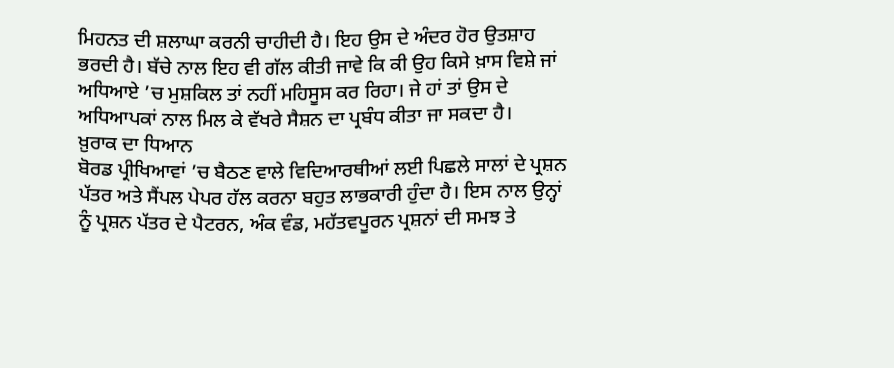ਮਿਹਨਤ ਦੀ ਸ਼ਲਾਘਾ ਕਰਨੀ ਚਾਹੀਦੀ ਹੈ। ਇਹ ਉਸ ਦੇ ਅੰਦਰ ਹੋਰ ਉਤਸ਼ਾਹ ਭਰਦੀ ਹੈ। ਬੱਚੇ ਨਾਲ ਇਹ ਵੀ ਗੱਲ ਕੀਤੀ ਜਾਵੇ ਕਿ ਕੀ ਉਹ ਕਿਸੇ ਖ਼ਾਸ ਵਿਸ਼ੇ ਜਾਂ ਅਧਿਆਏ ’ਚ ਮੁਸ਼ਕਿਲ ਤਾਂ ਨਹੀਂ ਮਹਿਸੂਸ ਕਰ ਰਿਹਾ। ਜੇ ਹਾਂ ਤਾਂ ਉਸ ਦੇ ਅਧਿਆਪਕਾਂ ਨਾਲ ਮਿਲ ਕੇ ਵੱਖਰੇ ਸੈਸ਼ਨ ਦਾ ਪ੍ਰਬੰਧ ਕੀਤਾ ਜਾ ਸਕਦਾ ਹੈ।
ਖ਼ੁਰਾਕ ਦਾ ਧਿਆਨ
ਬੋਰਡ ਪ੍ਰੀਖਿਆਵਾਂ ’ਚ ਬੈਠਣ ਵਾਲੇ ਵਿਦਿਆਰਥੀਆਂ ਲਈ ਪਿਛਲੇ ਸਾਲਾਂ ਦੇ ਪ੍ਰਸ਼ਨ ਪੱਤਰ ਅਤੇ ਸੈਂਪਲ ਪੇਪਰ ਹੱਲ ਕਰਨਾ ਬਹੁਤ ਲਾਭਕਾਰੀ ਹੁੰਦਾ ਹੈ। ਇਸ ਨਾਲ ਉਨ੍ਹਾਂ ਨੂੰ ਪ੍ਰਸ਼ਨ ਪੱਤਰ ਦੇ ਪੈਟਰਨ, ਅੰਕ ਵੰਡ, ਮਹੱਤਵਪੂਰਨ ਪ੍ਰਸ਼ਨਾਂ ਦੀ ਸਮਝ ਤੇ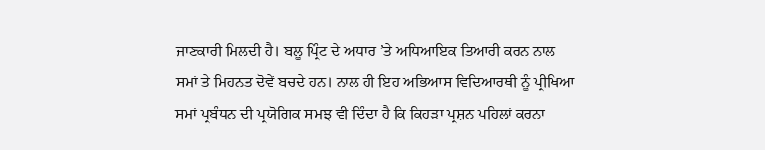ਜਾਣਕਾਰੀ ਮਿਲਦੀ ਹੈ। ਬਲੂ ਪ੍ਰਿੰਟ ਦੇ ਅਧਾਰ ’ਤੇ ਅਧਿਆਇਕ ਤਿਆਰੀ ਕਰਨ ਨਾਲ ਸਮਾਂ ਤੇ ਮਿਹਨਤ ਦੋਵੇਂ ਬਚਦੇ ਹਨ। ਨਾਲ ਹੀ ਇਹ ਅਭਿਆਸ ਵਿਦਿਆਰਥੀ ਨੂੰ ਪ੍ਰੀਖਿਆ ਸਮਾਂ ਪ੍ਰਬੰਧਨ ਦੀ ਪ੍ਰਯੋਗਿਕ ਸਮਝ ਵੀ ਦਿੰਦਾ ਹੈ ਕਿ ਕਿਹੜਾ ਪ੍ਰਸ਼ਨ ਪਹਿਲਾਂ ਕਰਨਾ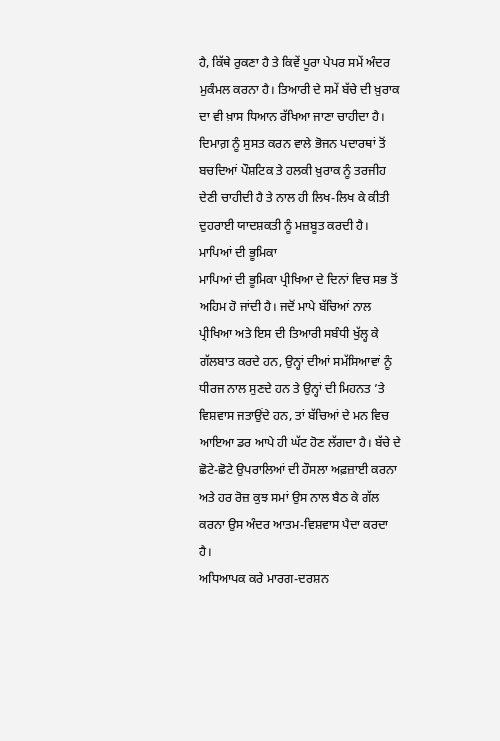ਹੈ, ਕਿੱਥੇ ਰੁਕਣਾ ਹੈ ਤੇ ਕਿਵੇਂ ਪੂਰਾ ਪੇਪਰ ਸਮੇਂ ਅੰਦਰ ਮੁਕੰਮਲ ਕਰਨਾ ਹੈ। ਤਿਆਰੀ ਦੇ ਸਮੇਂ ਬੱਚੇ ਦੀ ਖ਼ੁਰਾਕ ਦਾ ਵੀ ਖ਼ਾਸ ਧਿਆਨ ਰੱਖਿਆ ਜਾਣਾ ਚਾਹੀਦਾ ਹੈ। ਦਿਮਾਗ਼ ਨੂੰ ਸੁਸਤ ਕਰਨ ਵਾਲੇ ਭੋਜਨ ਪਦਾਰਥਾਂ ਤੋਂ ਬਚਦਿਆਂ ਪੌਸ਼ਟਿਕ ਤੇ ਹਲਕੀ ਖ਼ੁਰਾਕ ਨੂੰ ਤਰਜੀਹ ਦੇਣੀ ਚਾਹੀਦੀ ਹੈ ਤੇ ਨਾਲ ਹੀ ਲਿਖ-ਲਿਖ ਕੇ ਕੀਤੀ ਦੁਹਰਾਈ ਯਾਦਸ਼ਕਤੀ ਨੂੰ ਮਜ਼ਬੂਤ ਕਰਦੀ ਹੈ।
ਮਾਪਿਆਂ ਦੀ ਭੂਮਿਕਾ
ਮਾਪਿਆਂ ਦੀ ਭੂਮਿਕਾ ਪ੍ਰੀਖਿਆ ਦੇ ਦਿਨਾਂ ਵਿਚ ਸਭ ਤੋਂ ਅਹਿਮ ਹੋ ਜਾਂਦੀ ਹੈ। ਜਦੋਂ ਮਾਪੇ ਬੱਚਿਆਂ ਨਾਲ ਪ੍ਰੀਖਿਆ ਅਤੇ ਇਸ ਦੀ ਤਿਆਰੀ ਸਬੰਧੀ ਖੁੱਲ੍ਹ ਕੇ ਗੱਲਬਾਤ ਕਰਦੇ ਹਨ, ਉਨ੍ਹਾਂ ਦੀਆਂ ਸਮੱਸਿਆਵਾਂ ਨੂੰ ਧੀਰਜ ਨਾਲ ਸੁਣਦੇ ਹਨ ਤੇ ਉਨ੍ਹਾਂ ਦੀ ਮਿਹਨਤ ’ਤੇ ਵਿਸ਼ਵਾਸ ਜਤਾਉਂਦੇ ਹਨ, ਤਾਂ ਬੱਚਿਆਂ ਦੇ ਮਨ ਵਿਚ ਆਇਆ ਡਰ ਆਪੇ ਹੀ ਘੱਟ ਹੋਣ ਲੱਗਦਾ ਹੈ। ਬੱਚੇ ਦੇ ਛੋਟੇ-ਛੋਟੇ ਉਪਰਾਲਿਆਂ ਦੀ ਹੌਸਲਾ ਅਫ਼ਜ਼ਾਈ ਕਰਨਾ ਅਤੇ ਹਰ ਰੋਜ਼ ਕੁਝ ਸਮਾਂ ਉਸ ਨਾਲ ਬੈਠ ਕੇ ਗੱਲ ਕਰਨਾ ਉਸ ਅੰਦਰ ਆਤਮ-ਵਿਸ਼ਵਾਸ ਪੈਦਾ ਕਰਦਾ ਹੈ।
ਅਧਿਆਪਕ ਕਰੇ ਮਾਰਗ-ਦਰਸ਼ਨ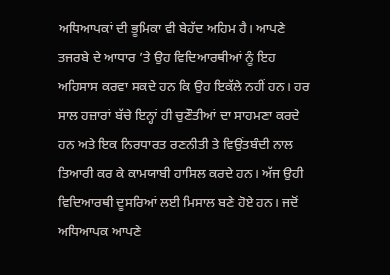ਅਧਿਆਪਕਾਂ ਦੀ ਭੂਮਿਕਾ ਵੀ ਬੇਹੱਦ ਅਹਿਮ ਹੈ। ਆਪਣੇ ਤਜਰਬੇ ਦੇ ਆਧਾਰ ’ਤੇ ਉਹ ਵਿਦਿਆਰਥੀਆਂ ਨੂੰ ਇਹ ਅਹਿਸਾਸ ਕਰਵਾ ਸਕਦੇ ਹਨ ਕਿ ਉਹ ਇਕੱਲੇ ਨਹੀਂ ਹਨ। ਹਰ ਸਾਲ ਹਜ਼ਾਰਾਂ ਬੱਚੇ ਇਨ੍ਹਾਂ ਹੀ ਚੁਣੌਤੀਆਂ ਦਾ ਸਾਹਮਣਾ ਕਰਦੇ ਹਨ ਅਤੇ ਇਕ ਨਿਰਧਾਰਤ ਰਣਨੀਤੀ ਤੇ ਵਿਉਂਤਬੰਦੀ ਨਾਲ ਤਿਆਰੀ ਕਰ ਕੇ ਕਾਮਯਾਬੀ ਹਾਸਿਲ ਕਰਦੇ ਹਨ। ਅੱਜ ਉਹੀ ਵਿਦਿਆਰਥੀ ਦੂਸਰਿਆਂ ਲਈ ਮਿਸਾਲ ਬਣੇ ਹੋਏ ਹਨ। ਜਦੋਂ ਅਧਿਆਪਕ ਆਪਣੇ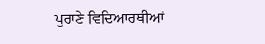ਪੁਰਾਣੇ ਵਿਦਿਆਰਥੀਆਂ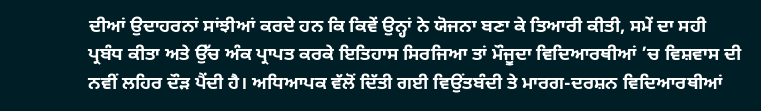ਦੀਆਂ ਉਦਾਹਰਨਾਂ ਸਾਂਝੀਆਂ ਕਰਦੇ ਹਨ ਕਿ ਕਿਵੇਂ ਉਨ੍ਹਾਂ ਨੇ ਯੋਜਨਾ ਬਣਾ ਕੇ ਤਿਆਰੀ ਕੀਤੀ, ਸਮੇਂ ਦਾ ਸਹੀ ਪ੍ਰਬੰਧ ਕੀਤਾ ਅਤੇ ਉੱਚ ਅੰਕ ਪ੍ਰਾਪਤ ਕਰਕੇ ਇਤਿਹਾਸ ਸਿਰਜਿਆ ਤਾਂ ਮੌਜੂਦਾ ਵਿਦਿਆਰਥੀਆਂ ’ਚ ਵਿਸ਼ਵਾਸ ਦੀ ਨਵੀਂ ਲਹਿਰ ਦੌੜ ਪੈਂਦੀ ਹੈ। ਅਧਿਆਪਕ ਵੱਲੋਂ ਦਿੱਤੀ ਗਈ ਵਿਉਂਤਬੰਦੀ ਤੇ ਮਾਰਗ-ਦਰਸ਼ਨ ਵਿਦਿਆਰਥੀਆਂ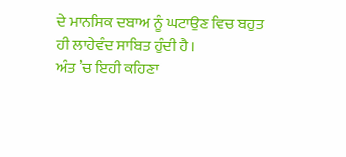ਦੇ ਮਾਨਸਿਕ ਦਬਾਅ ਨੂੰ ਘਟਾਉਣ ਵਿਚ ਬਹੁਤ ਹੀ ਲਾਹੇਵੰਦ ਸਾਬਿਤ ਹੁੰਦੀ ਹੈ।
ਅੰਤ ’ਚ ਇਹੀ ਕਹਿਣਾ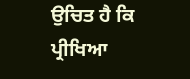ਉਚਿਤ ਹੈ ਕਿ ਪ੍ਰੀਖਿਆ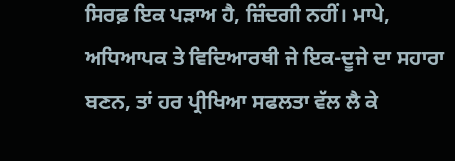ਸਿਰਫ਼ ਇਕ ਪੜਾਅ ਹੈ, ਜ਼ਿੰਦਗੀ ਨਹੀਂ। ਮਾਪੇ, ਅਧਿਆਪਕ ਤੇ ਵਿਦਿਆਰਥੀ ਜੇ ਇਕ-ਦੂਜੇ ਦਾ ਸਹਾਰਾ ਬਣਨ, ਤਾਂ ਹਰ ਪ੍ਰੀਖਿਆ ਸਫਲਤਾ ਵੱਲ ਲੈ ਕੇ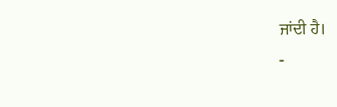ਜਾਂਦੀ ਹੈ।
-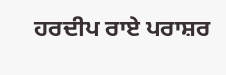ਹਰਦੀਪ ਰਾਏ ਪਰਾਸ਼ਰ